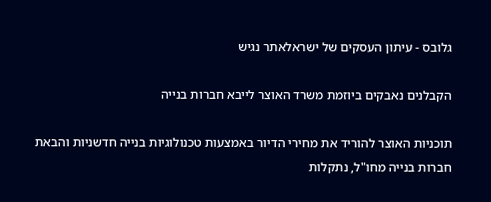גלובס - עיתון העסקים של ישראלאתר נגיש

הקבלנים נאבקים ביוזמת משרד האוצר לייבא חברות בנייה

תוכניות האוצר להוריד את מחירי הדיור באמצעות טכנולוגיות בנייה חדשניות והבאת חברות בנייה מחו"ל, נתקלות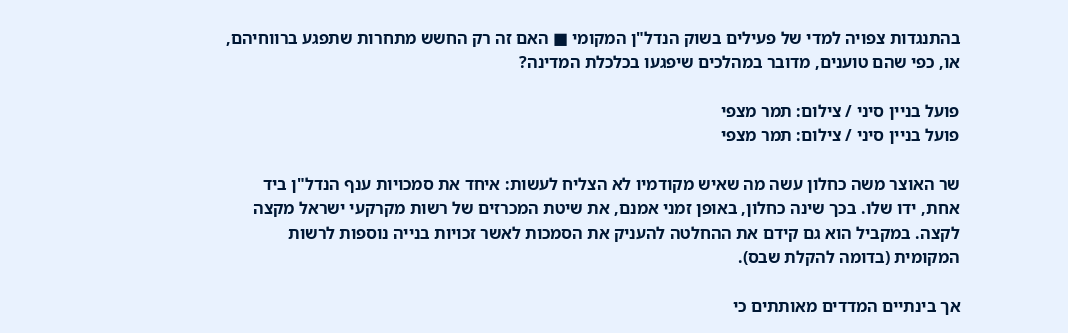בהתנגדות צפויה למדי של פעילים בשוק הנדל"ן המקומי ■ האם זה רק החשש מתחרות שתפגע ברווחיהם, או, כפי שהם טוענים, מדובר במהלכים שיפגעו בכלכלת המדינה?

פועל בניין סיני / צילום: תמר מצפי
פועל בניין סיני / צילום: תמר מצפי

שר האוצר משה כחלון עשה מה שאיש מקודמיו לא הצליח לעשות: איחד את סמכויות ענף הנדל"ן ביד אחת, ידו שלו. בכך שינה כחלון, באופן זמני אמנם, את שיטת המכרזים של רשות מקרקעי ישראל מקצה לקצה. במקביל הוא גם קידם את ההחלטה להעניק את הסמכות לאשר זכויות בנייה נוספות לרשות המקומית (בדומה להקלת שבס).

אך בינתיים המדדים מאותתים כי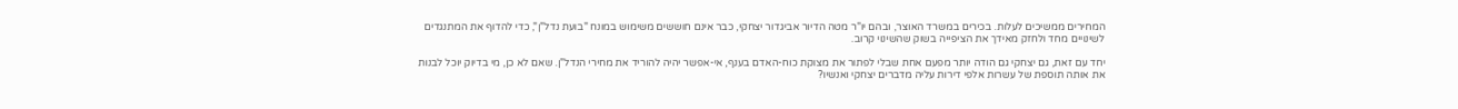המחירים ממשיכים לעלות. בכירים במשרד האוצר, ובהם יו"ר מטה הדיור אביגדור יצחקי, כבר אינם חוששים משימוש במונח "בועת נדל"ן", כדי להדוף את המתנגדים לשינויים מחד ולחזק מאידך את הציפייה בשוק שהשינוי קרוב.

יחד עם זאת, גם יצחקי גם הודה יותר מפעם אחת שבלי לפתור את מצוקת כוח-האדם בענף, אי-אפשר יהיה להוריד את מחירי הנדל"ן. שאם לא כן, מי בדיוק יוכל לבנות את אותה תוספת של עשרות אלפי דירות עליה מדברים יצחקי ואנשיו?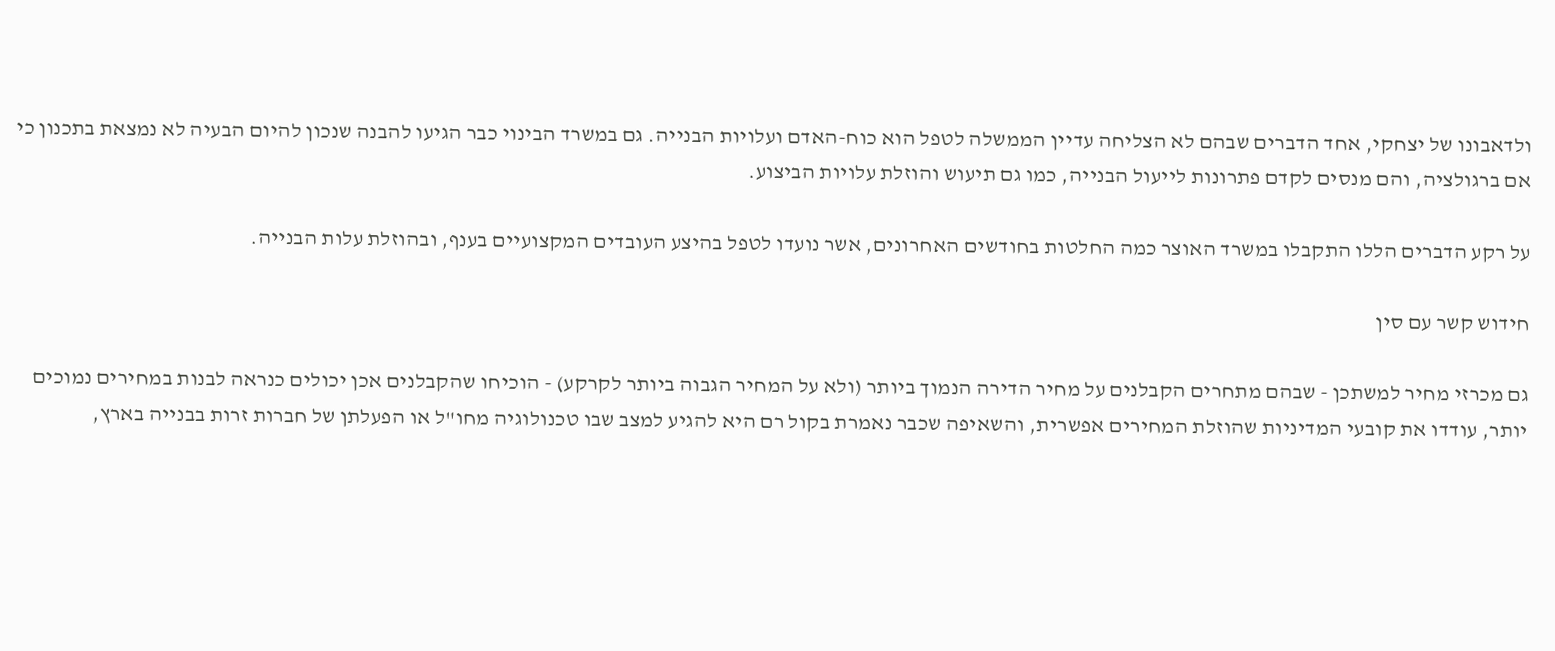ולדאבונו של יצחקי, אחד הדברים שבהם לא הצליחה עדיין הממשלה לטפל הוא כוח-האדם ועלויות הבנייה. גם במשרד הבינוי כבר הגיעו להבנה שנכון להיום הבעיה לא נמצאת בתכנון כי אם ברגולציה, והם מנסים לקדם פתרונות לייעול הבנייה, כמו גם תיעוש והוזלת עלויות הביצוע.

על רקע הדברים הללו התקבלו במשרד האוצר כמה החלטות בחודשים האחרונים, אשר נועדו לטפל בהיצע העובדים המקצועיים בענף, ובהוזלת עלות הבנייה.

חידוש קשר עם סין

גם מכרזי מחיר למשתכן - שבהם מתחרים הקבלנים על מחיר הדירה הנמוך ביותר (ולא על המחיר הגבוה ביותר לקרקע) - הוכיחו שהקבלנים אכן יכולים כנראה לבנות במחירים נמוכים יותר, עודדו את קובעי המדיניות שהוזלת המחירים אפשרית, והשאיפה שכבר נאמרת בקול רם היא להגיע למצב שבו טכנולוגיה מחו"ל או הפעלתן של חברות זרות בבנייה בארץ,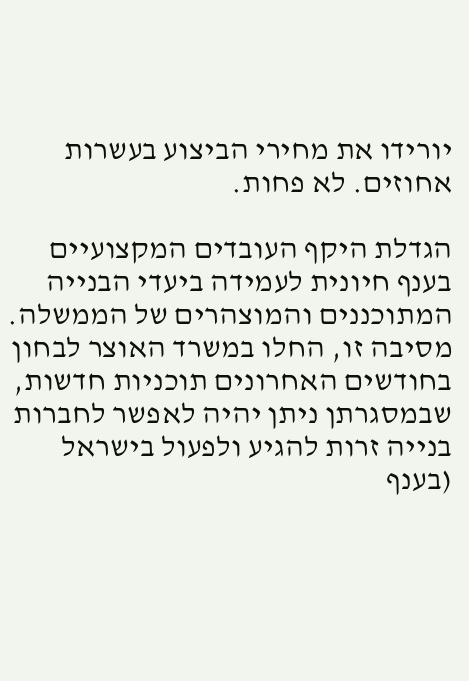יורידו את מחירי הביצוע בעשרות אחוזים. לא פחות.

הגדלת היקף העובדים המקצועיים בענף חיונית לעמידה ביעדי הבנייה המתוכננים והמוצהרים של הממשלה. מסיבה זו, החלו במשרד האוצר לבחון בחודשים האחרונים תוכניות חדשות, שבמסגרתן ניתן יהיה לאפשר לחברות בנייה זרות להגיע ולפעול בישראל (בענף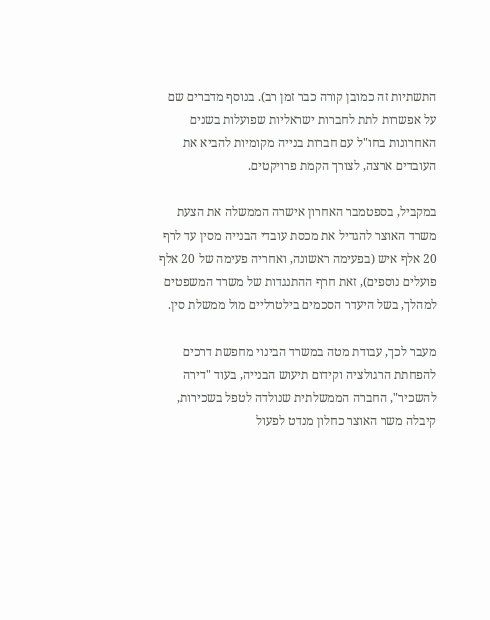התשתיות זה כמובן קורה כבר זמן רב). בנוסף מדברים שם על אפשרות לתת לחברות ישראליות שפועלות בשנים האחרונות בחו"ל עם חברות בנייה מקומיות להביא את העובדים ארצה, לצורך הקמת פרויקטים.

במקביל, בספטמבר האחרון אישרה הממשלה את הצעת משרד האוצר להגדיל את מכסת עובדי הבנייה מסין עד לרף 20 אלף איש (בפעימה ראשונה, ואחריה פעימה של 20 אלף פועלים נוספים), זאת חרף ההתנגדות של משרד המשפטים למהלך, בשל היעדר הסכמים בילטרליים מול ממשלת סין.

מעבר לכך, עבודת מטה במשרד הבינוי מחפשת דרכים להפחתת הרגולציה וקידום תיעוש הבנייה, בעוד "דירה להשכיר", החברה הממשלתית שנולדה לטפל בשכירות, קיבלה משר האוצר כחלון מנדט לפעול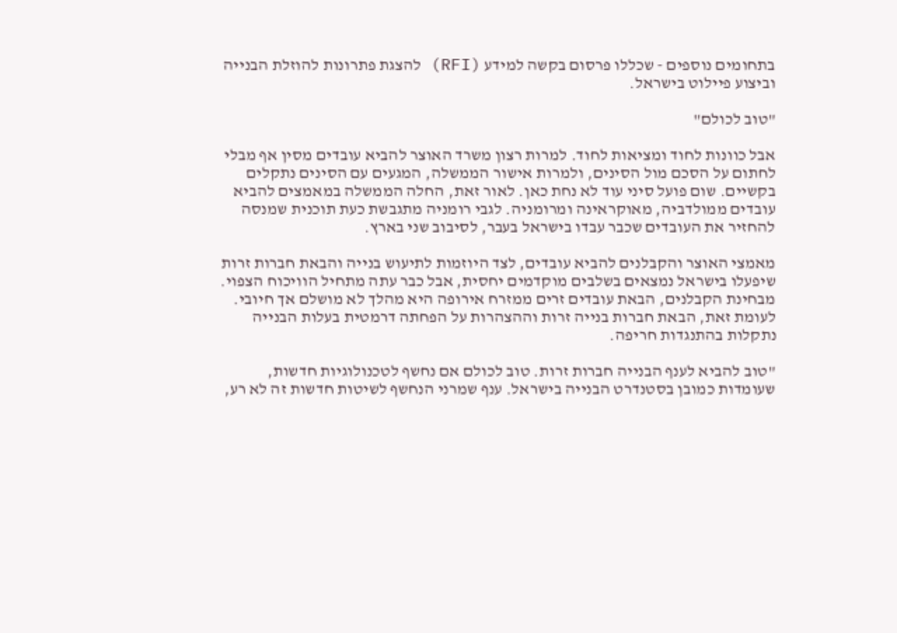בתחומים נוספים - שכללו פרסום בקשה למידע (RFI) להצגת פתרונות להוזלת הבנייה וביצוע פיילוט בישראל.

"טוב לכולם"

אבל כוונות לחוד ומציאות לחוד. למרות רצון משרד האוצר להביא עובדים מסין אף מבלי לחתום על הסכם מול הסינים, ולמרות אישור הממשלה, המגעים עם הסינים נתקלים בקשיים. שום פועל סיני עוד לא נחת כאן. לאור זאת, החלה הממשלה במאמצים להביא עובדים ממולדביה, מאוקראינה ומרומניה. לגבי רומניה מתגבשת כעת תוכנית שמנסה להחזיר את העובדים שכבר עבדו בישראל בעבר, לסיבוב שני בארץ.

מאמצי האוצר והקבלנים להביא עובדים, לצד היוזמות לתיעוש בנייה והבאת חברות זרות שיפעלו בישראל נמצאים בשלבים מוקדמים יחסית, אבל כבר עתה מתחיל הוויכוח הצפוי. מבחינת הקבלנים, הבאת עובדים זרים ממזרח אירופה היא מהלך לא מושלם אך חיובי. לעומת זאת, הבאת חברות בנייה זרות וההצהרות על הפחתה דרמטית בעלות הבנייה נתקלות בהתנגדות חריפה.

"טוב להביא לענף הבנייה חברות זרות. טוב לכולם אם נחשף לטכנולוגיות חדשות, שעומדות כמובן בסטנדרט הבנייה בישראל. ענף שמרני הנחשף לשיטות חדשות זה לא רע,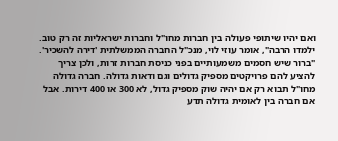ואם יהיו שיתופי פעולה בין חברות מחו"ל וחברות ישראליות זה רק טוב. ילמדו הרבה", אומר עוזי לוי, מנכ"ל החברה הממשלתית 'דירה להשכיר'. "ברור שיש חסמים משמעותיים בפני כניסת חברות זרות, ולכן צריך להציע להם פרויקטים מספיק גדולים וגם ודאות גדולה. חברה גדולה מחו"ל תבוא רק אם יהיה שוק מספיק גדול, לא 300 או 400 דירות. אבל אם חברה בין לאומית גדולה תדע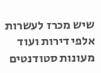שיש מכרז לעשרות אלפי דירות ועוד מעונות סטודנטים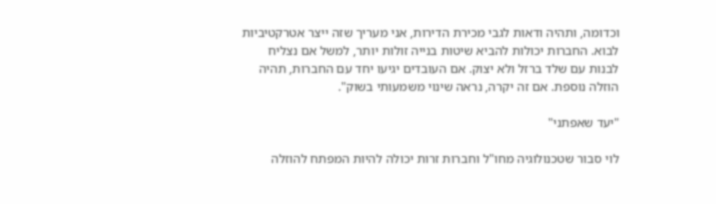וכדומה, ותהיה ודאות לגבי מכירת הדירות, אני מעריך שזה ייצר אטרקטיביות לבוא. החברות יכולות להביא שיטות בנייה זולות יותר, למשל אם נצליח לבנות עם שלד ברזל ולא יצוק. אם העובדים יגיעו יחד עם החברות, תהיה הוזלה נוספת. אם זה יקרה, נראה שינוי משמעותי בשוק".

"יעד שאפתני"

לוי סבור שטכנולוגיה מחו"ל וחברות זרות יכולה להיות המפתח להוזלה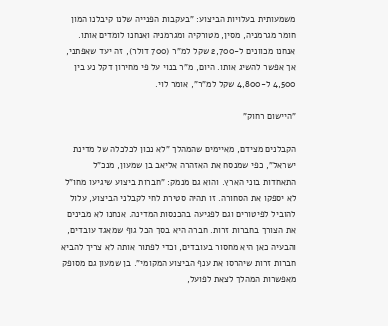משמעותית בעלויות הביצוע: "בעקבות הפנייה שלנו קיבלנו המון חומר מגרמניה, מסין, מטורקיה ומגרמניה ואנחנו לומדים אותו. אנחנו מכוונים ל-2,700 שקל למ"ר (700 דולר), זה יעד שאפתני, אך אפשר להשיג אותו. היום, מ"ר בנוי על פי מחירון דקל נע בין 4,500 ל-4,800 שקל למ"ר", אומר לוי.

"היישום רחוק"

הקבלנים מצידם, מאיימים שהמהלך "לא נכון לכלכלה של מדינת ישראל", כפי שמנסח את האזהרה אליאב בן שמעון, מנכ"ל התאחדות בוני הארץ. והוא גם מנמק: "חברות ביצוע שיגיעו מחו"ל לא יספקו את הסחורה. זו תהיה סטירת לחי לקבלני הביצוע, עלול להוביל לפיטורים וגם לפגיעה בהכנסות המדינה. אנחנו לא מבינים את הצורך בחברות זרות. חברה היא בסך הכל גוף שמאגד עובדים, והבעיה כאן היא מחסור בעובדים, וכדי לפתור אותה לא צריך להביא חברות זרות שיהרסו את ענף הביצוע המקומי". בן שמעון גם מסופק מאפשרות המהלך לצאת לפועל,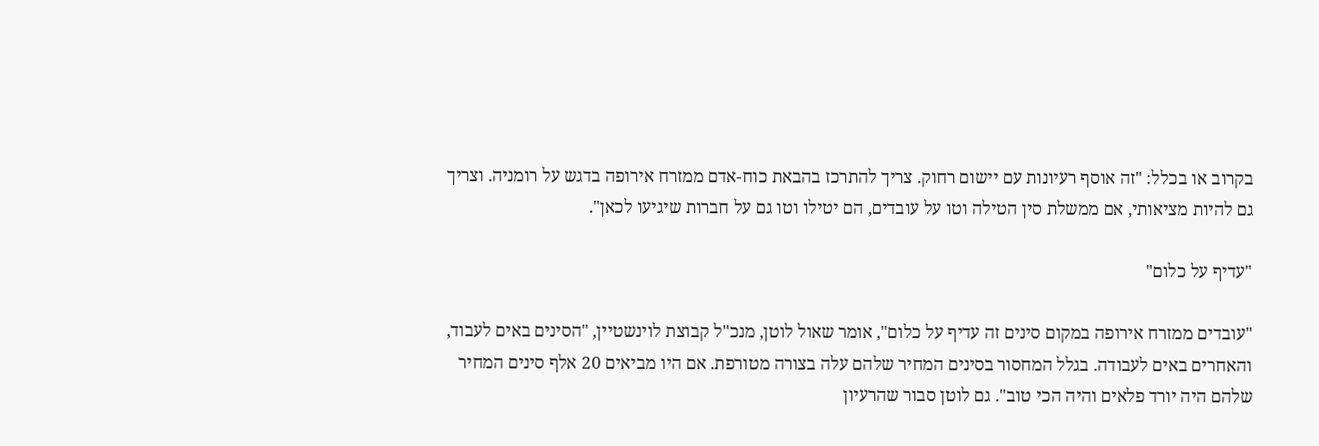בקרוב או בכלל: "זה אוסף רעיונות עם יישום רחוק. צריך להתרכז בהבאת כוח-אדם ממזרח אירופה בדגש על רומניה. וצריך גם להיות מציאותי, אם ממשלת סין הטילה וטו על עובדים, הם יטילו וטו גם על חברות שיגיעו לכאן".

"עדיף על כלום"

"עובדים ממזרח אירופה במקום סינים זה עדיף על כלום", אומר שאול לוטן, מנכ"ל קבוצת לוינשטיין, "הסינים באים לעבוד, והאחרים באים לעבודה. בגלל המחסור בסינים המחיר שלהם עלה בצורה מטורפת. אם היו מביאים 20 אלף סינים המחיר שלהם היה יורד פלאים והיה הכי טוב". גם לוטן סבור שהרעיון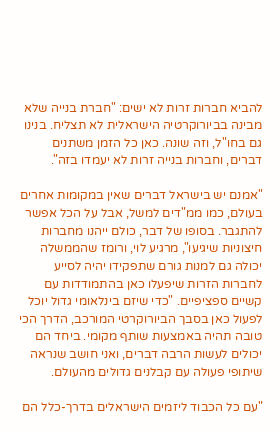להביא חברות זרות לא ישים: "חברת בנייה שלא מבינה בביורוקרטיה הישראלית לא תצליח. בנינו גם בחו"ל, וזה שונה. כאן כל הזמן משתנים דברים, וחברות בנייה זרות לא יעמדו בזה".

"אמנם יש בישראל דברים שאין במקומות אחרים בעולם, כמו ממ"דים למשל, אבל על הכל אפשר להתגבר. בסופו של דבר, כולם ייהנו מחברות חיצוניות שיגיעו", מרגיע לוי, ורומז שהממשלה יכולה גם למנות גורם שתפקידו יהיה לסייע לחברות הזרות שיפעלו כאן בהתמודדות עם קשיים ספציפיים. "כדי שיזם בינלאומי גדול יוכל לפעול כאן בסבך הביורוקרטי המורכב, הדרך הכי טובה תהיה באמצעות שותף מקומי. ביחד הם יכולים לעשות הרבה דברים, ואני חושב שנראה שיתופי פעולה עם קבלנים גדולים מהעולם.

"עם כל הכבוד ליזמים הישראלים בדרך-כלל הם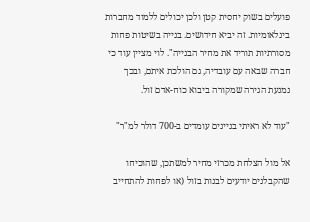פועלים בשוק יחסית קטן ולכן יכולים ללמוד מחברות בינלאומיות. זה יביא חידושים. בנייה בשיטות פחות מסורתיות תוריד את מחיר הבנייה". לוי מציין עוד כי חברה שבאה עם עובדיה, גם הולכת איתם, ובכך נמנעת הגירה שמקורה ביבוא כוח-אדם זול.

"עוד לא ראיתי בניינים עומדים ב-700 דולר למ"ר"

אל מול הצלחת מכרזי מחיר למשתכן, שהוכיחו שהקבלנים יודעים לבנות בזול (או לפחות להתחייב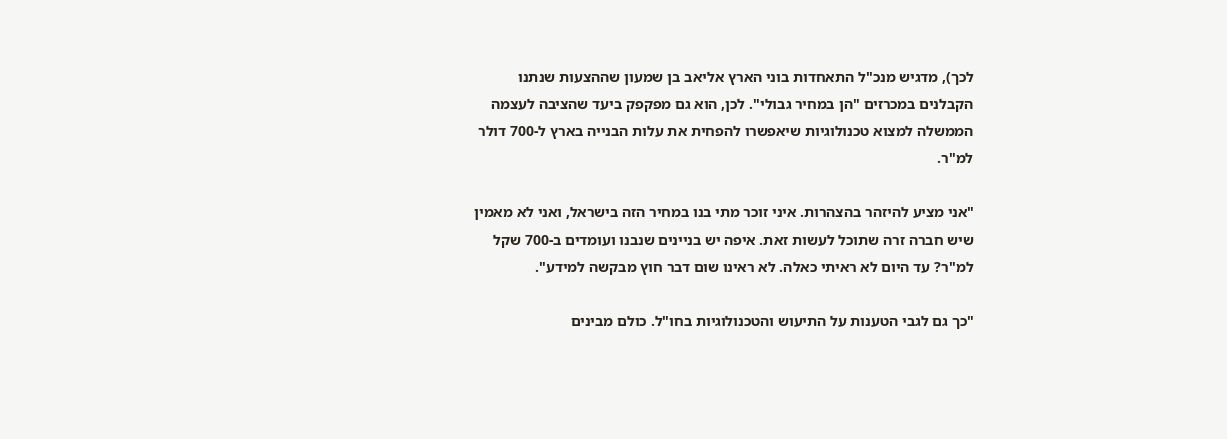לכך), מדגיש מנכ"ל התאחדות בוני הארץ אליאב בן שמעון שההצעות שנתנו הקבלנים במכרזים "הן במחיר גבולי". לכן, הוא גם מפקפק ביעד שהציבה לעצמה הממשלה למצוא טכנולוגיות שיאפשרו להפחית את עלות הבנייה בארץ ל-700 דולר למ"ר.

"אני מציע להיזהר בהצהרות. איני זוכר מתי בנו במחיר הזה בישראל, ואני לא מאמין שיש חברה זרה שתוכל לעשות זאת. איפה יש בניינים שנבנו ועומדים ב-700 שקל למ"ר? עד היום לא ראיתי כאלה. לא ראינו שום דבר חוץ מבקשה למידע".

"כך גם לגבי הטענות על התיעוש והטכנולוגיות בחו"ל. כולם מבינים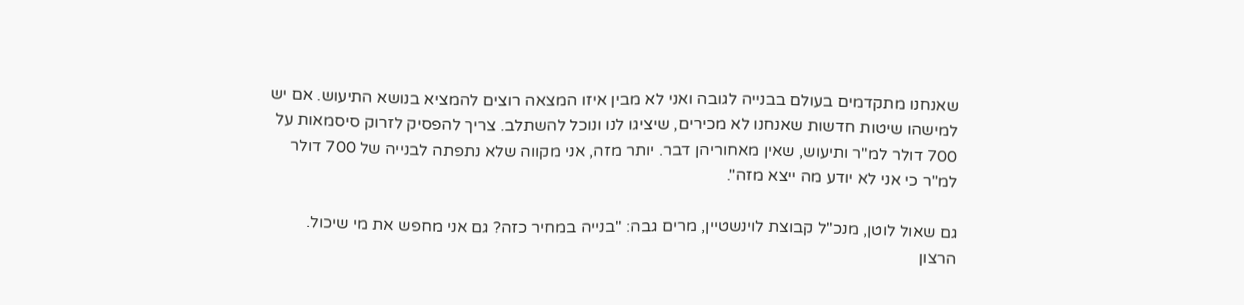שאנחנו מתקדמים בעולם בבנייה לגובה ואני לא מבין איזו המצאה רוצים להמציא בנושא התיעוש. אם יש למישהו שיטות חדשות שאנחנו לא מכירים, שיציגו לנו ונוכל להשתלב. צריך להפסיק לזרוק סיסמאות על 700 דולר למ"ר ותיעוש, שאין מאחוריהן דבר. יותר מזה, אני מקווה שלא נתפתה לבנייה של 700 דולר למ"ר כי אני לא יודע מה ייצא מזה".

גם שאול לוטן, מנכ"ל קבוצת לוינשטיין, מרים גבה: "בנייה במחיר כזה? גם אני מחפש את מי שיכול. הרצון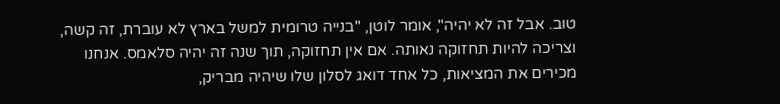טוב. אבל זה לא יהיה", אומר לוטן, "בנייה טרומית למשל בארץ לא עוברת, זה קשה, וצריכה להיות תחזוקה נאותה. אם אין תחזוקה, תוך שנה זה יהיה סלאמס. אנחנו מכירים את המציאות, כל אחד דואג לסלון שלו שיהיה מבריק,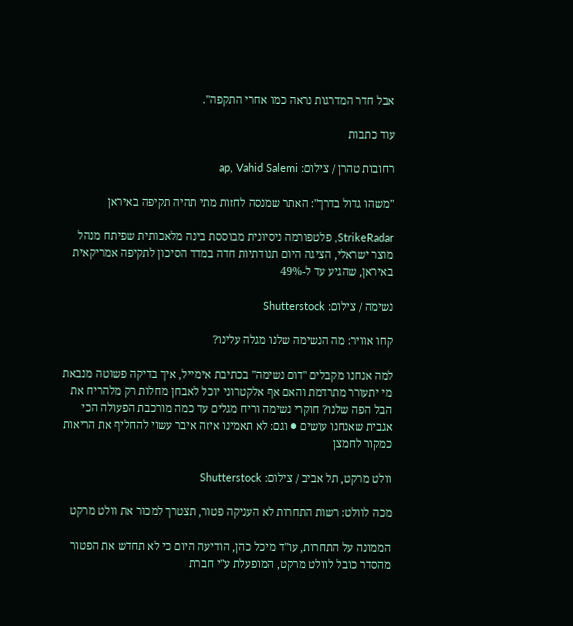אבל חדר המדרגות נראה כמו אחרי התקפה".

עוד כתבות

רחובות טהרן / צילום: ap, Vahid Salemi

"משהו גדול בדרך": האתר שמנסה לחזות מתי תהיה תקיפה באיראן

StrikeRadar, פלטפורמה ניסיונית מבוססת בינה מלאכותית שפיתח מנהל מוצר ישראלי, הציגה היום תנודתיות חדה במדד הסיכון לתקיפה אמריקאית באיראן, שהגיע עד ל-49%

נשימה / צילום: Shutterstock

קחו אוויר: מה הנשימה שלנו מגלה עלינו?

למה אנחנו מקבלים "דום נשימה" בכתיבת אימייל, איך בדיקה פשוטה מנבאת מי יתעורר מתרדמת והאם אף אלקטרוני יוכל לאבחן מחלות רק מלהריח את הבל הפה שלנו? חוקרי נשימה וריח מגלים עד כמה מורכבת הפעולה הכי אגבית שאנחנו עושים ● וגם: לא תאמינו איזה איבר עשוי להחליף את הריאות כמקור לחמצן

וולט מרקט, תל אביב / צילום: Shutterstock

מכה לוולט: רשות התחרות לא העניקה פטור, תצטרך למכור את וולט מרקט

הממונה על התחרות, עו"ד מיכל כהן, הודיעה היום כי לא תחדש את הפטור מהסדר כובל לוולט מרקט, המופעלת ע"י חברת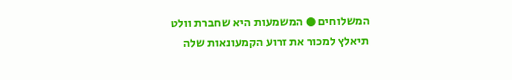המשלוחים ● המשמעות היא שחברת וולט תיאלץ למכור את זרוע הקמעונאות שלה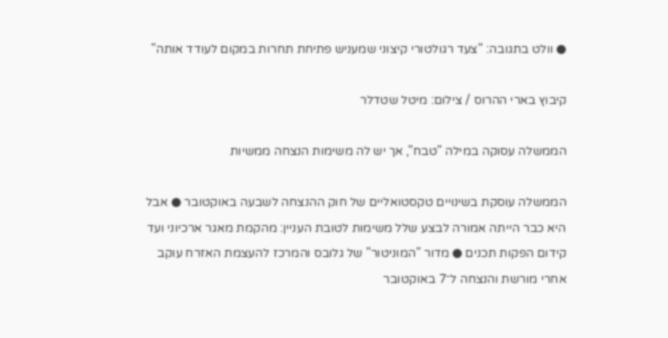● וולט בתגובה: "צעד רגולטורי קיצוני שמעניש פתיחת תחרות במקום לעודד אותה"

קיבוץ בארי ההרוס / צילום: מיטל שטדלר

הממשלה עסוקה במילה "טבח", אך יש לה משימות הנצחה ממשיות

הממשלה עוסקת בשינויים טקסטואליים של חוק ההנצחה לשבעה באוקטובר ● אבל היא כבר הייתה אמורה לבצע שלל משימות לטובת העניין: מהקמת מאגר ארכיוני ועד קידום הפקות תכנים ● מדור "המוניטור" של גלובס והמרכז להעצמת האזרח עוקב אחרי מורשת והנצחה ל־7 באוקטובר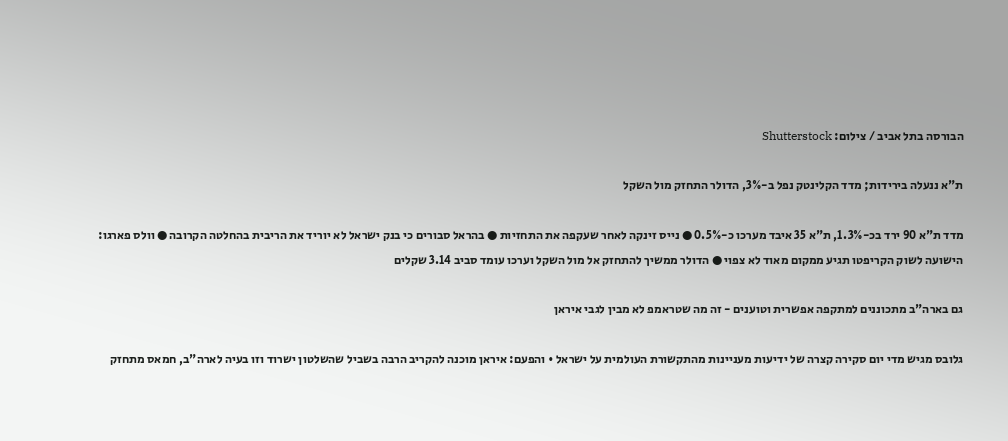הבורסה בתל אביב / צילום: Shutterstock

ת"א ננעלה בירידות; מדד הקלינטק נפל ב-3%, הדולר התחזק מול השקל

מדד ת"א 90 ירד בכ-1.3%, ת"א 35 איבד מערכו כ-0.5% ● נייס זינקה לאחר שעקפה את התחזיות ● בהראל סבורים כי בנק ישראל לא יוריד את הריבית בהחלטה הקרובה ● וולס פארגו: הישועה לשוק הקריפטו תגיע ממקום מאוד לא צפוי ● הדולר ממשיך להתחזק אל מול השקל וערכו עומד סביב 3.14 שקלים

גם בארה"ב מתכוננים למתקפה אפשרית וטוענים - זה מה שטראמפ לא מבין לגבי איראן

גלובס מגיש מדי יום סקירה קצרה של ידיעות מעניינות מהתקשורת העולמית על ישראל • והפעם: איראן מוכנה להקריב הרבה בשביל שהשלטון ישרוד וזו בעיה לארה"ב, חמאס מתחזק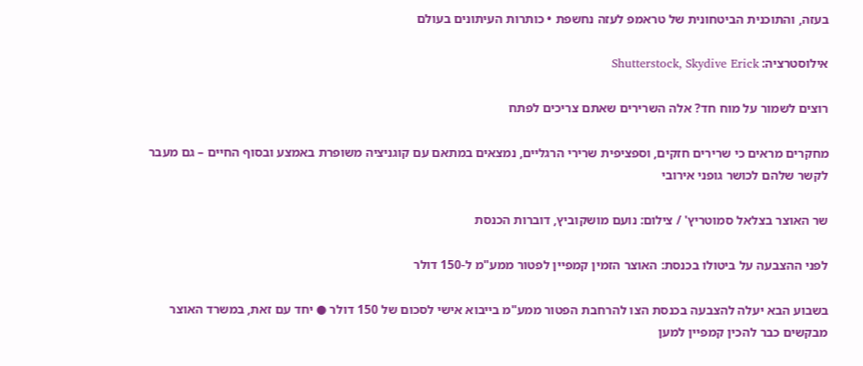בעזה, והתוכנית הביטחונית של טראמפ לעזה נחשפת • כותרות העיתונים בעולם

אילוסטרציה: Shutterstock, Skydive Erick

רוצים לשמור על מוח חד? אלה השרירים שאתם צריכים לפתח

מחקרים מראים כי שרירים חזקים, וספציפית שרירי הרגליים, נמצאים במתאם עם קוגניציה משופרת באמצע ובסוף החיים – גם מעבר לקשר שלהם לכושר גופני אירובי

שר האוצר בצלאל סמוטריץ' / צילום: נועם מושקוביץ, דוברות הכנסת

לפני ההצבעה על ביטולו בכנסת: האוצר הזמין קמפיין לפטור ממע"מ ל-150 דולר

בשבוע הבא יעלה להצבעה בכנסת הצו להרחבת הפטור ממע"מ בייבוא אישי לסכום של 150 דולר ● יחד עם זאת, במשרד האוצר מבקשים כבר להכין קמפיין למען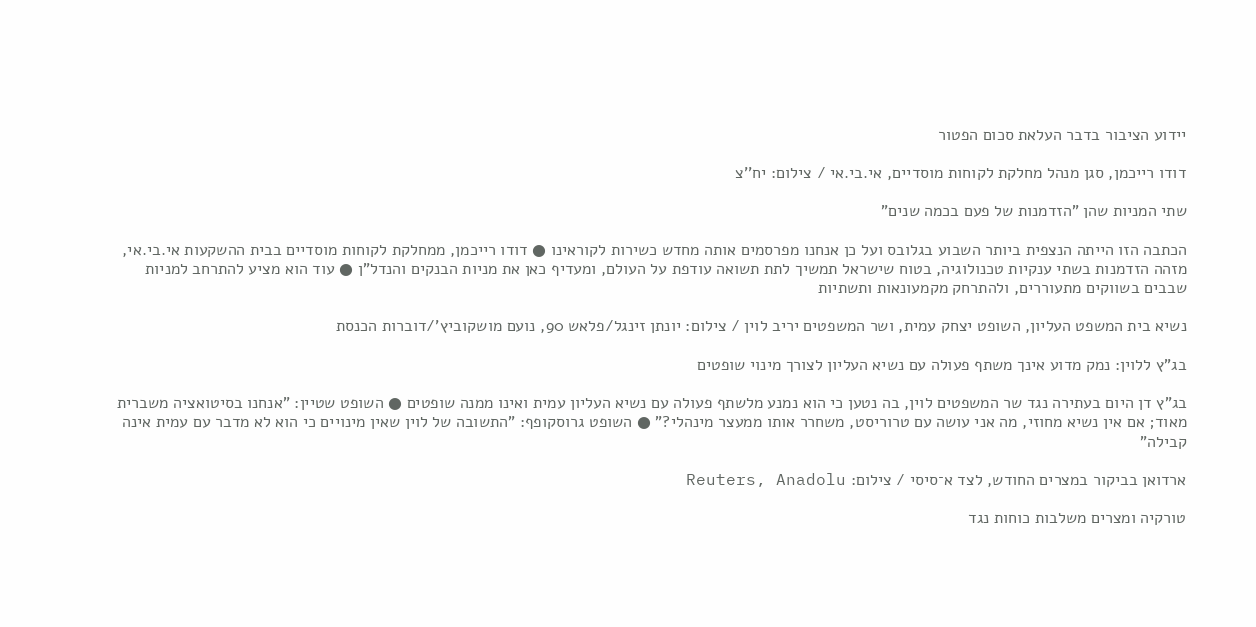יידוע הציבור בדבר העלאת סכום הפטור

דודו רייכמן, סגן מנהל מחלקת לקוחות מוסדיים, אי.בי.אי / צילום: יח''צ

שתי המניות שהן "הזדמנות של פעם בכמה שנים"

הכתבה הזו הייתה הנצפית ביותר השבוע בגלובס ועל כן אנחנו מפרסמים אותה מחדש כשירות לקוראינו ● דודו רייכמן, ממחלקת לקוחות מוסדיים בבית ההשקעות אי.בי.אי, מזהה הזדמנות בשתי ענקיות טכנולוגיה, בטוח שישראל תמשיך לתת תשואה עודפת על העולם, ומעדיף כאן את מניות הבנקים והנדל"ן ● עוד הוא מציע להתרחב למניות שבבים בשווקים מתעוררים, ולהתרחק מקמעונאות ותשתיות

נשיא בית המשפט העליון, השופט יצחק עמית, ושר המשפטים יריב לוין / צילום: יונתן זינגל/פלאש 90, נועם מושקוביץ'/דוברות הכנסת

בג"ץ ללוין: נמק מדוע אינך משתף פעולה עם נשיא העליון לצורך מינוי שופטים

בג"ץ דן היום בעתירה נגד שר המשפטים לוין, בה נטען כי הוא נמנע מלשתף פעולה עם נשיא העליון עמית ואינו ממנה שופטים ● השופט שטיין: "אנחנו בסיטואציה משברית מאוד; אם אין נשיא מחוזי, מה אני עושה עם טרוריסט, משחרר אותו ממעצר מינהלי?" ● השופט גרוסקופף: "התשובה של לוין שאין מינויים כי הוא לא מדבר עם עמית אינה קבילה"

ארדואן בביקור במצרים החודש, לצד א־סיסי / צילום: Reuters, Anadolu

טורקיה ומצרים משלבות כוחות נגד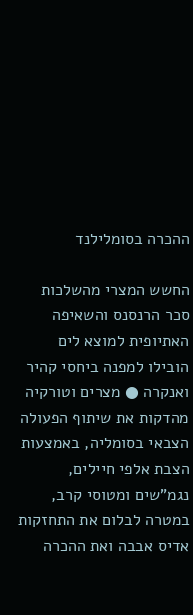ההכרה בסומלילנד

החשש המצרי מהשלכות סכר הרנסנס והשאיפה האתיופית למוצא לים הובילו למפנה ביחסי קהיר ואנקרה ● מצרים וטורקיה מהדקות את שיתוף הפעולה הצבאי בסומליה, באמצעות הצבת אלפי חיילים, נגמ"שים ומטוסי קרב, במטרה לבלום את התחזקות אדיס אבבה ואת ההכרה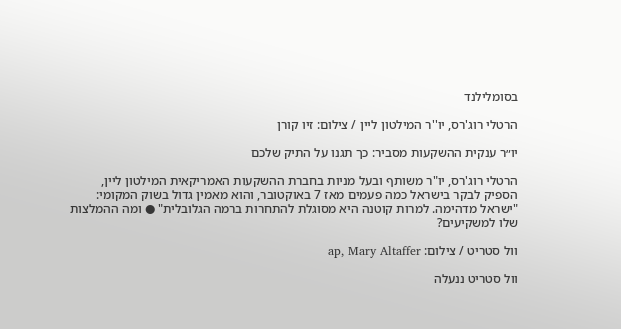בסומלילנד

הרטלי רוג'רס, יו''ר המילטון ליין / צילום: זיו קורן

יו״ר ענקית ההשקעות מסביר: כך תגנו על התיק שלכם

הרטלי רוג'רס, יו"ר משותף ובעל מניות בחברת ההשקעות האמריקאית המילטון ליין, הספיק לבקר בישראל כמה פעמים מאז 7 באוקטובר, והוא מאמין גדול בשוק המקומי: "ישראל מדהימה. למרות קוטנה היא מסוגלת להתחרות ברמה הגלובלית" ● ומה ההמלצות שלו למשקיעים?

וול סטריט / צילום: ap, Mary Altaffer

וול סטריט ננעלה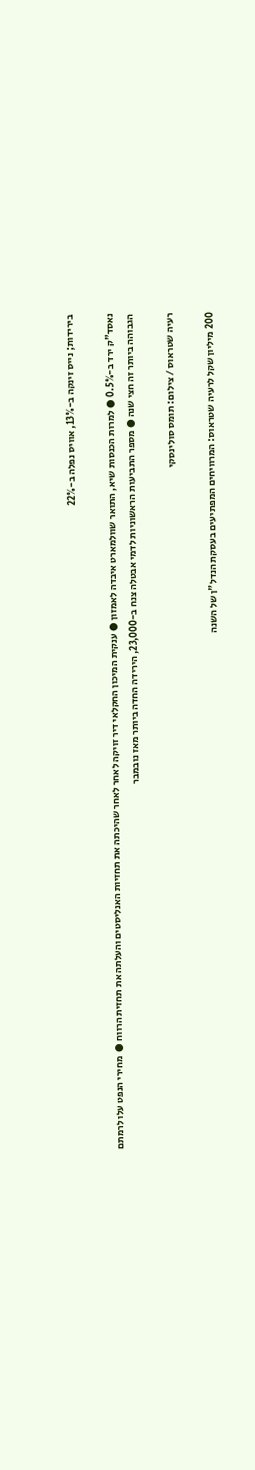בירידות; נייס זינקה ב-13%, אוויס נפלה ב-22%

נאסד"ק ירד ב-0.5% ● למרות הכנסות שיא, התואר שוולמארט איבדה לאמזון ● ענקית המיכון החקלאי דיר זויקה לאחר לאחר שהיכתה את תחזיות האנליסטים והעלתה את תחזית הרווח ●  מחירי הנפט עלו לרמתם הגבוהה ביותר זה חצי שנה ● מספר התביעות הראשוניות לדמי אבטלה צנח ב-23,000, הירידה החדה ביותר מאז נובמבר

רעיה שטראוס / צילום: תומס סולינסקי

200 מיליון שקל לרעיה שטראוס: המרוויחים המפתיעים בעסקת הנדל"ן של השנה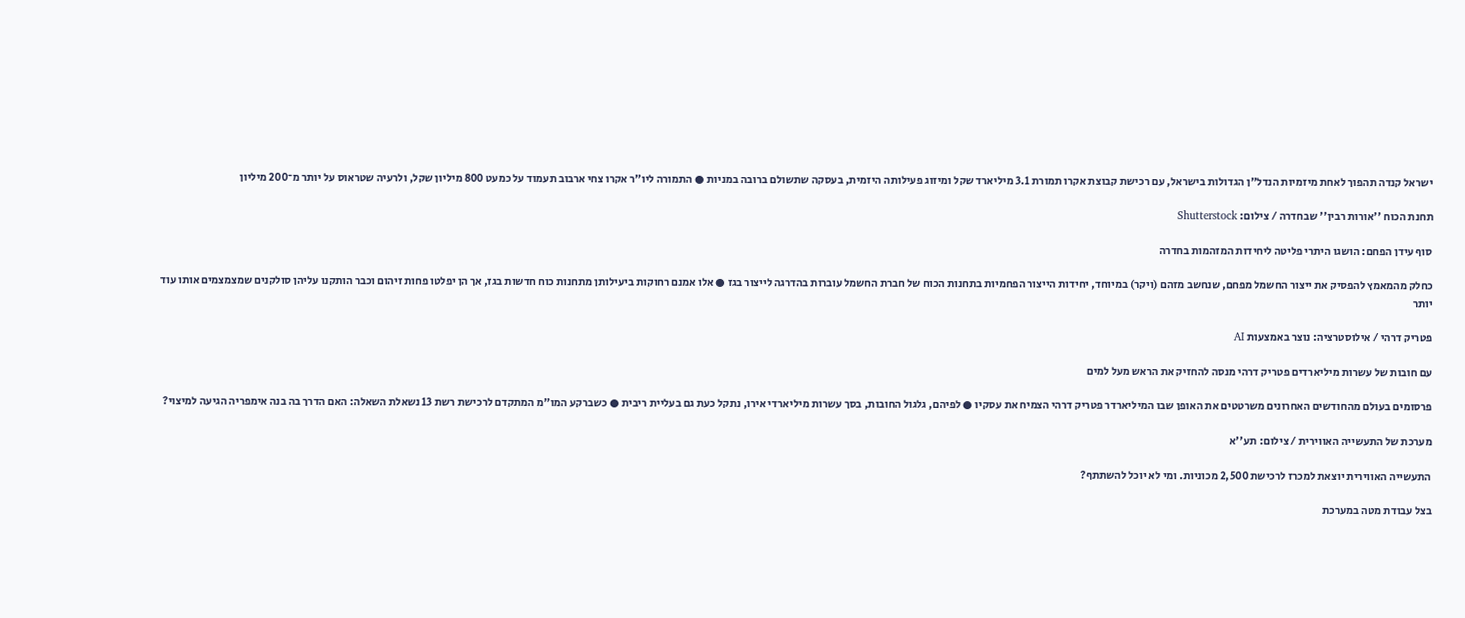ישראל קנדה תהפוך לאחת מיזמיות הנדל"ן הגדולות בישראל, עם רכישת קבוצת אקרו תמורת 3.1 מיליארד שקל ומיזוג פעילותה היזמית, בעסקה שתשולם ברובה במניות ● התמורה ליו"ר אקרו צחי ארבוב תעמוד על כמעט 800 מיליון שקל, ולרעיה שטראוס על יותר מ־200 מיליון

תחנת הכוח ''אורות רבין'' שבחדרה / צילום: Shutterstock

סוף עידן הפחם: הושגו היתרי פליטה ליחידות המזהמות בחדרה

כחלק מהמאמץ להפסיק את ייצור החשמל מפחם, שנחשב מזהם (ויקר) במיוחד, יחידות הייצור הפחמיות בתחנות הכוח של חברת החשמל עוברות בהדרגה לייצור בגז ● אלו אמנם רחוקות ביעילותן מתחנות כוח חדשות בגז, אך הן יפלטו פחות זיהום וכבר הותקנו עליהן סולקנים שמצמצמים אותו עוד יותר

פטריק דרהי / אילוסטרציה: נוצר באמצעות AI

עם חובות של עשרות מיליארדים פטריק דרהי מנסה להחזיק את הראש מעל למים

פרסומים בעולם מהחודשים האחרונים משרטטים את האופן שבו המיליארדר פטריק דרהי הצמיח את עסקיו ● לפיהם, גלגול החובות, בסך עשרות מיליארדי אירו, נתקל כעת גם בעליית ריבית ● כשברקע המו"מ המתקדם לרכישת רשת 13 נשאלת השאלה: האם הדרך בה בנה אימפריה הגיעה למיצוי?

מערכת של התעשייה האווירית / צילום: תע''א

התעשייה האווירית יוצאת למכרז לרכישת 2,500 מכוניות. ומי לא יוכל להשתתף?

בצל עבודת מטה במערכת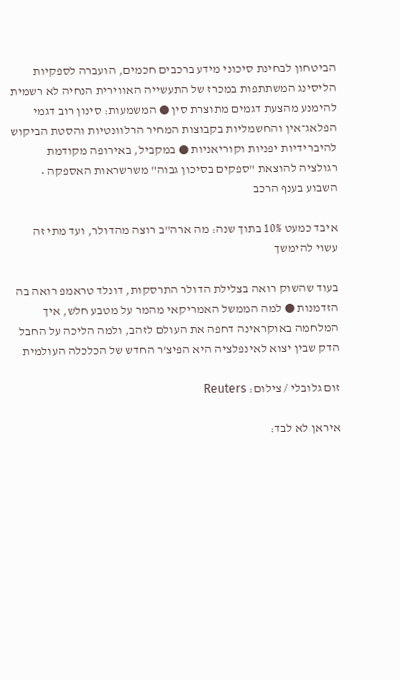הביטחון לבחינת סיכוני מידע ברכבים חכמים, הועברה לספקיות הליסינג המשתתפות במכרז של התעשייה האווירית הנחיה לא רשמית להימנע מהצעת דגמים מתוצרת סין ● המשמעות: סינון רוב דגמי הפלאג־אין והחשמליות בקבוצות המחיר הרלוונטיות והסטת הביקוש להיברידיות יפניות וקוריאניות ● במקביל, באירופה מקודמת רגולציה להוצאת "ספקים בסיכון גבוה" משרשראות האספקה • השבוע בענף הרכב

איבד כמעט 10% בתוך שנה: מה ארה"ב רוצה מהדולר, ועד מתי זה עשוי להימשך

בעוד שהשוק רואה בצלילת הדולר התרסקות, דונלד טראמפ רואה בה הזדמנות ● למה הממשל האמריקאי מהמר על מטבע חלש, איך המלחמה באוקראינה דחפה את העולם לזהב, ולמה הליכה על החבל הדק שבין יצוא לאינפלציה היא הפיצ'ר החדש של הכלכלה העולמית

זום גלובלי / צילום: Reuters

איראן לא לבד: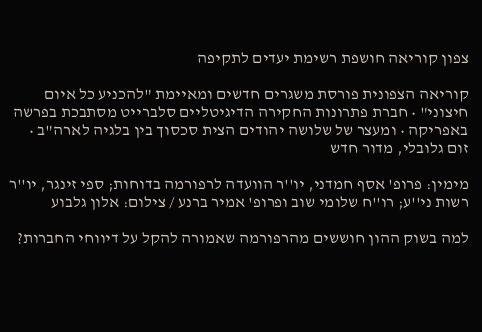צפון קוריאה חושפת רשימת יעדים לתקיפה

קוריאה הצפונית פורסת משגרים חדשים ומאיימת "להכניע כל איום חיצוני" • חברת פתרונות החקירה הדיגיטליים סלברייט מסתבכת בפרשה באפריקה • ומעצר של שלושה יהודים הצית סכסוך בין בלגיה לארה"ב • זום גלובלי, מדור חדש

מימין: פרופ' אסף חמדני, יו''ר הוועדה לרפורמה בדוחות; ספי זינגר, יו''ר רשות ני''ע; רו''ח שלומי שוב ופרופ' אמיר ברנע / צילום: אלון גלבוע

למה בשוק ההון חוששים מהרפורמה שאמורה להקל על דיווחי החברות?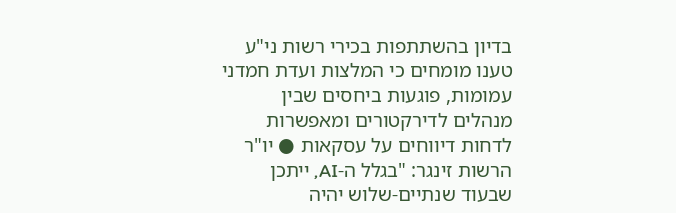בדיון בהשתתפות בכירי רשות ני"ע טענו מומחים כי המלצות ועדת חמדני עמומות, פוגעות ביחסים שבין מנהלים לדירקטורים ומאפשרות לדחות דיווחים על עסקאות ● יו"ר הרשות זינגר: "בגלל ה-AI, ייתכן שבעוד שנתיים-שלוש יהיה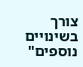צורך בשינויים נוספים"